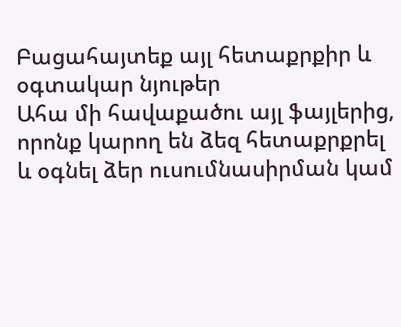Բացահայտեք այլ հետաքրքիր և օգտակար նյութեր
Ահա մի հավաքածու այլ ֆայլերից, որոնք կարող են ձեզ հետաքրքրել և օգնել ձեր ուսումնասիրման կամ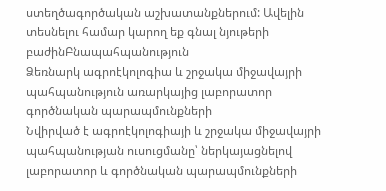ստեղծագործական աշխատանքներում: Ավելին տեսնելու համար կարող եք գնալ նյութերի բաժինԲնապահպանություն
Ձեռնարկ ագրոէկոլոգիա և շրջակա միջավայրի պահպանություն առարկայից լաբորատոր գործնական պարապմունքների
Նվիրված է ագրոէկոլոգիայի և շրջակա միջավայրի պահպանության ուսուցմանը՝ ներկայացնելով լաբորատոր և գործնական պարապմունքների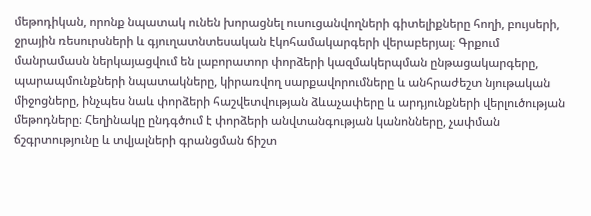մեթոդիկան, որոնք նպատակ ունեն խորացնել ուսուցանվողների գիտելիքները հողի, բույսերի, ջրային ռեսուրսների և գյուղատնտեսական էկոհամակարգերի վերաբերյալ։ Գրքում մանրամասն ներկայացվում են լաբորատոր փորձերի կազմակերպման ընթացակարգերը, պարապմունքների նպատակները, կիրառվող սարքավորումները և անհրաժեշտ նյութական միջոցները, ինչպես նաև փորձերի հաշվետվության ձևաչափերը և արդյունքների վերլուծության մեթոդները։ Հեղինակը ընդգծում է փորձերի անվտանգության կանոնները, չափման ճշգրտությունը և տվյալների գրանցման ճիշտ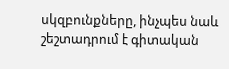սկզբունքները, ինչպես նաև շեշտադրում է գիտական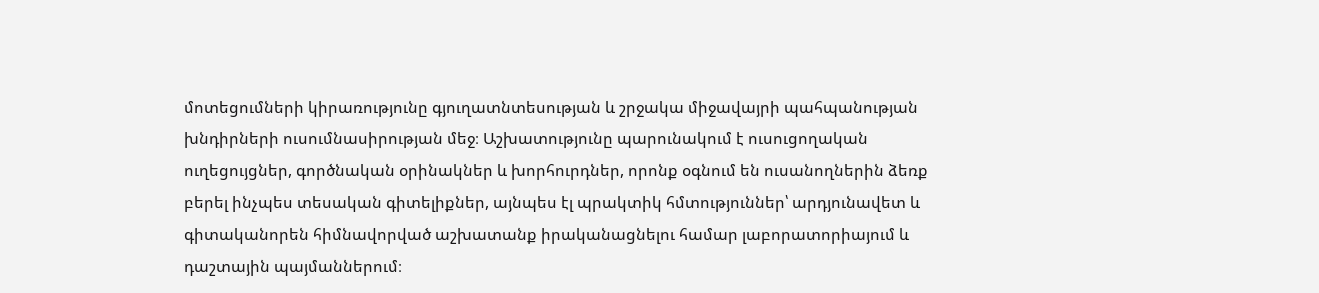մոտեցումների կիրառությունը գյուղատնտեսության և շրջակա միջավայրի պահպանության խնդիրների ուսումնասիրության մեջ։ Աշխատությունը պարունակում է ուսուցողական ուղեցույցներ, գործնական օրինակներ և խորհուրդներ, որոնք օգնում են ուսանողներին ձեռք բերել ինչպես տեսական գիտելիքներ, այնպես էլ պրակտիկ հմտություններ՝ արդյունավետ և գիտականորեն հիմնավորված աշխատանք իրականացնելու համար լաբորատորիայում և դաշտային պայմաններում։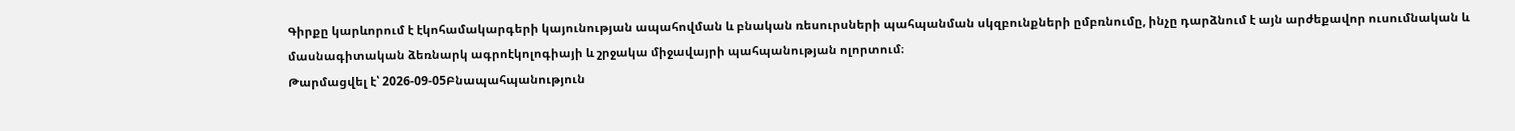Գիրքը կարևորում է էկոհամակարգերի կայունության ապահովման և բնական ռեսուրսների պահպանման սկզբունքների ըմբռնումը, ինչը դարձնում է այն արժեքավոր ուսումնական և մասնագիտական ձեռնարկ ագրոէկոլոգիայի և շրջակա միջավայրի պահպանության ոլորտում։
Թարմացվել է՝ 2026-09-05Բնապահպանություն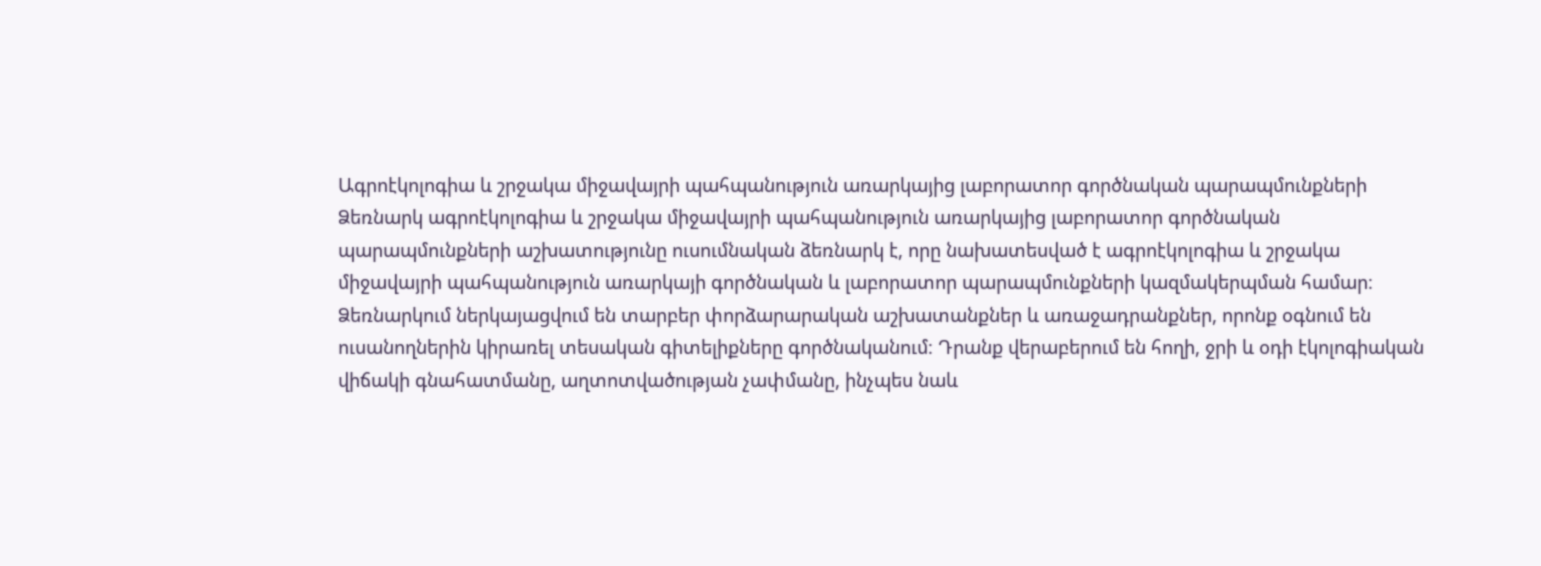Ագրոէկոլոգիա և շրջակա միջավայրի պահպանություն առարկայից լաբորատոր գործնական պարապմունքների
Ձեռնարկ ագրոէկոլոգիա և շրջակա միջավայրի պահպանություն առարկայից լաբորատոր գործնական պարապմունքների աշխատությունը ուսումնական ձեռնարկ է, որը նախատեսված է ագրոէկոլոգիա և շրջակա միջավայրի պահպանություն առարկայի գործնական և լաբորատոր պարապմունքների կազմակերպման համար։ Ձեռնարկում ներկայացվում են տարբեր փորձարարական աշխատանքներ և առաջադրանքներ, որոնք օգնում են ուսանողներին կիրառել տեսական գիտելիքները գործնականում։ Դրանք վերաբերում են հողի, ջրի և օդի էկոլոգիական վիճակի գնահատմանը, աղտոտվածության չափմանը, ինչպես նաև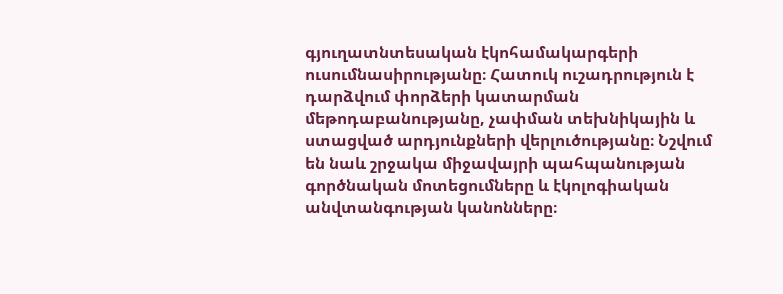գյուղատնտեսական էկոհամակարգերի ուսումնասիրությանը։ Հատուկ ուշադրություն է դարձվում փորձերի կատարման մեթոդաբանությանը, չափման տեխնիկային և ստացված արդյունքների վերլուծությանը։ Նշվում են նաև շրջակա միջավայրի պահպանության գործնական մոտեցումները և էկոլոգիական անվտանգության կանոնները։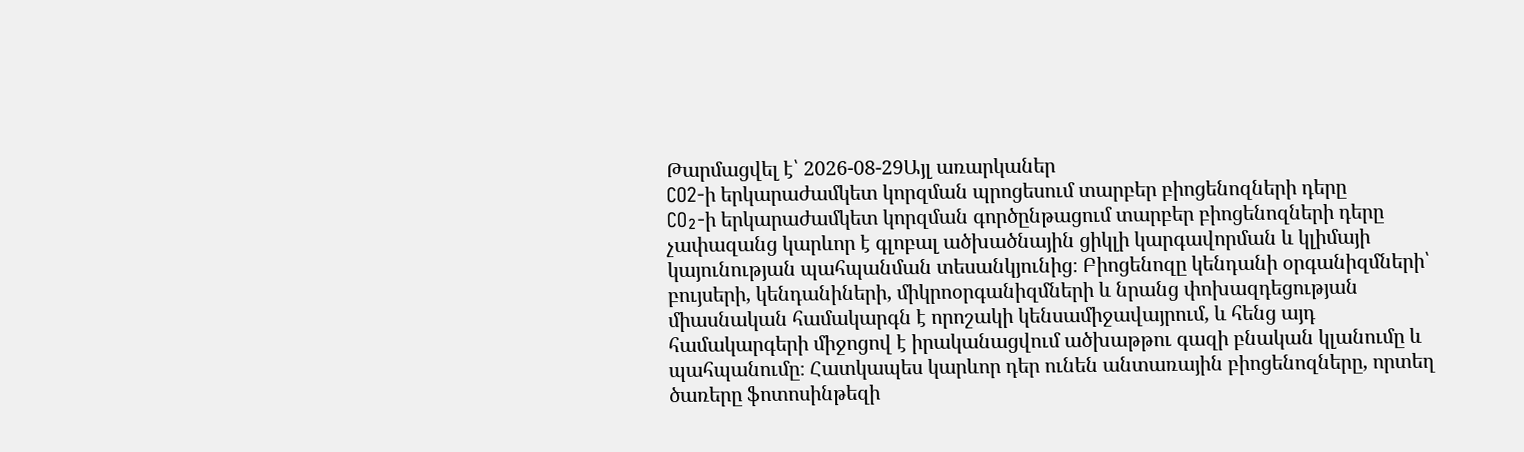Թարմացվել է՝ 2026-08-29Այլ առարկաներ
CO2-ի երկարաժամկետ կորզման պրոցեսում տարբեր բիոցենոզների դերը
CO₂-ի երկարաժամկետ կորզման գործընթացում տարբեր բիոցենոզների դերը չափազանց կարևոր է գլոբալ ածխածնային ցիկլի կարգավորման և կլիմայի կայունության պահպանման տեսանկյունից։ Բիոցենոզը կենդանի օրգանիզմների՝ բույսերի, կենդանիների, միկրոօրգանիզմների և նրանց փոխազդեցության միասնական համակարգն է որոշակի կենսամիջավայրում, և հենց այդ համակարգերի միջոցով է իրականացվում ածխաթթու գազի բնական կլանումը և պահպանումը։ Հատկապես կարևոր դեր ունեն անտառային բիոցենոզները, որտեղ ծառերը ֆոտոսինթեզի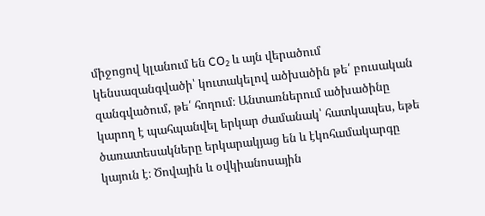միջոցով կլանում են CO₂ և այն վերածում կենսազանգվածի՝ կուտակելով ածխածին թե՛ բուսական զանգվածում, թե՛ հողում։ Անտառներում ածխածինը կարող է պահպանվել երկար ժամանակ՝ հատկապես, եթե ծառատեսակները երկարակյաց են և էկոհամակարգը կայուն է։ Ծովային և օվկիանոսային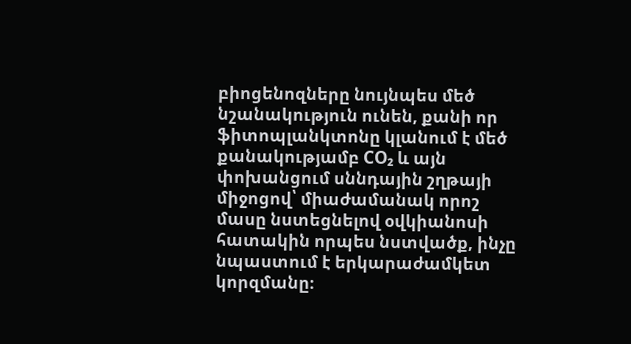բիոցենոզները նույնպես մեծ նշանակություն ունեն, քանի որ ֆիտոպլանկտոնը կլանում է մեծ քանակությամբ CO₂ և այն փոխանցում սննդային շղթայի միջոցով՝ միաժամանակ որոշ մասը նստեցնելով օվկիանոսի հատակին որպես նստվածք, ինչը նպաստում է երկարաժամկետ կորզմանը։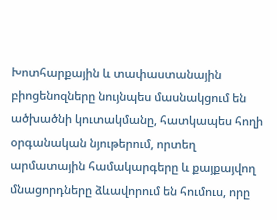Խոտհարքային և տափաստանային բիոցենոզները նույնպես մասնակցում են ածխածնի կուտակմանը, հատկապես հողի օրգանական նյութերում, որտեղ արմատային համակարգերը և քայքայվող մնացորդները ձևավորում են հումուս, որը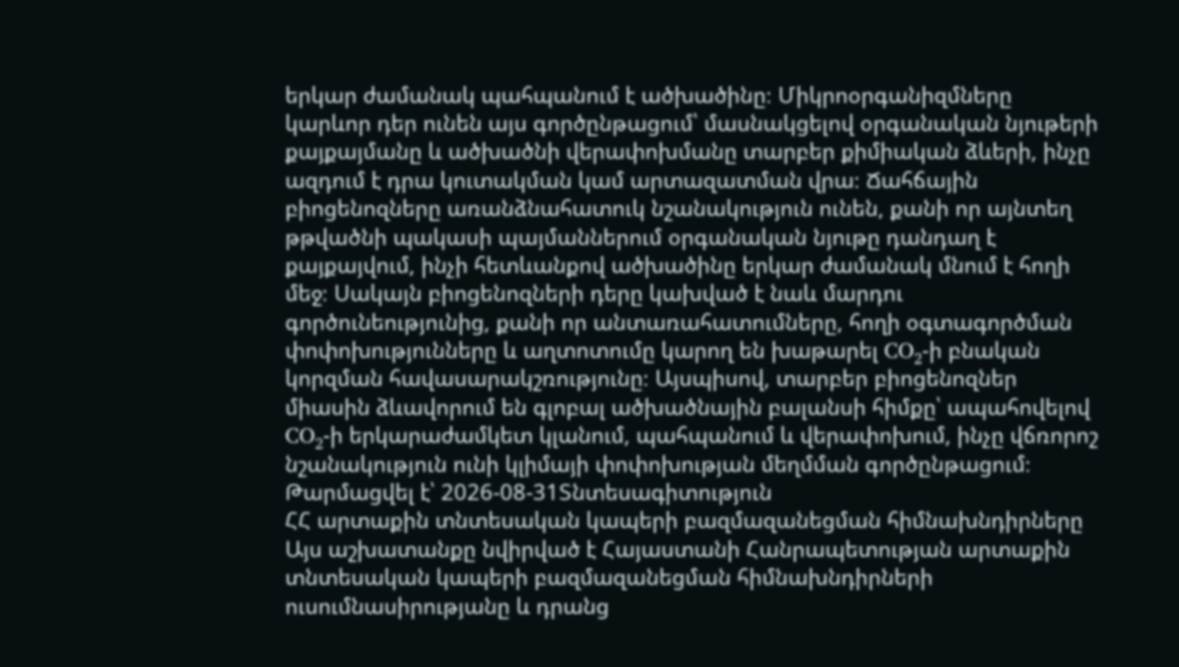երկար ժամանակ պահպանում է ածխածինը։ Միկրոօրգանիզմները կարևոր դեր ունեն այս գործընթացում՝ մասնակցելով օրգանական նյութերի քայքայմանը և ածխածնի վերափոխմանը տարբեր քիմիական ձևերի, ինչը ազդում է դրա կուտակման կամ արտազատման վրա։ Ճահճային բիոցենոզները առանձնահատուկ նշանակություն ունեն, քանի որ այնտեղ թթվածնի պակասի պայմաններում օրգանական նյութը դանդաղ է քայքայվում, ինչի հետևանքով ածխածինը երկար ժամանակ մնում է հողի մեջ։ Սակայն բիոցենոզների դերը կախված է նաև մարդու գործունեությունից, քանի որ անտառահատումները, հողի օգտագործման փոփոխությունները և աղտոտումը կարող են խաթարել CO₂-ի բնական կորզման հավասարակշռությունը։ Այսպիսով, տարբեր բիոցենոզներ միասին ձևավորում են գլոբալ ածխածնային բալանսի հիմքը՝ ապահովելով CO₂-ի երկարաժամկետ կլանում, պահպանում և վերափոխում, ինչը վճռորոշ նշանակություն ունի կլիմայի փոփոխության մեղմման գործընթացում։
Թարմացվել է՝ 2026-08-31Տնտեսագիտություն
ՀՀ արտաքին տնտեսական կապերի բազմազանեցման հիմնախնդիրները
Այս աշխատանքը նվիրված է Հայաստանի Հանրապետության արտաքին տնտեսական կապերի բազմազանեցման հիմնախնդիրների ուսումնասիրությանը և դրանց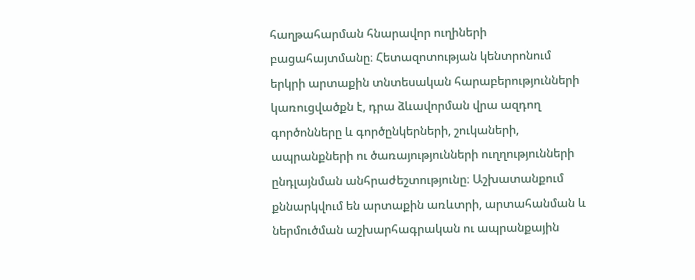հաղթահարման հնարավոր ուղիների բացահայտմանը։ Հետազոտության կենտրոնում երկրի արտաքին տնտեսական հարաբերությունների կառուցվածքն է, դրա ձևավորման վրա ազդող գործոնները և գործընկերների, շուկաների, ապրանքների ու ծառայությունների ուղղությունների ընդլայնման անհրաժեշտությունը։ Աշխատանքում քննարկվում են արտաքին առևտրի, արտահանման և ներմուծման աշխարհագրական ու ապրանքային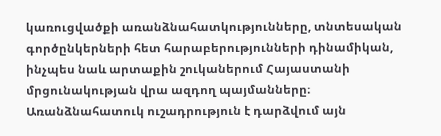կառուցվածքի առանձնահատկությունները, տնտեսական գործընկերների հետ հարաբերությունների դինամիկան, ինչպես նաև արտաքին շուկաներում Հայաստանի մրցունակության վրա ազդող պայմանները։ Առանձնահատուկ ուշադրություն է դարձվում այն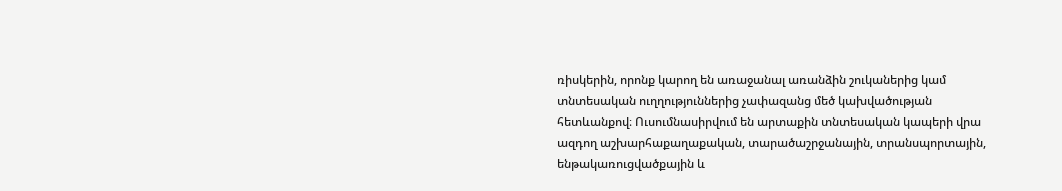ռիսկերին, որոնք կարող են առաջանալ առանձին շուկաներից կամ տնտեսական ուղղություններից չափազանց մեծ կախվածության հետևանքով։ Ուսումնասիրվում են արտաքին տնտեսական կապերի վրա ազդող աշխարհաքաղաքական, տարածաշրջանային, տրանսպորտային, ենթակառուցվածքային և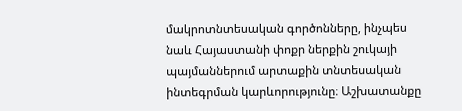մակրոտնտեսական գործոնները, ինչպես նաև Հայաստանի փոքր ներքին շուկայի պայմաններում արտաքին տնտեսական ինտեգրման կարևորությունը։ Աշխատանքը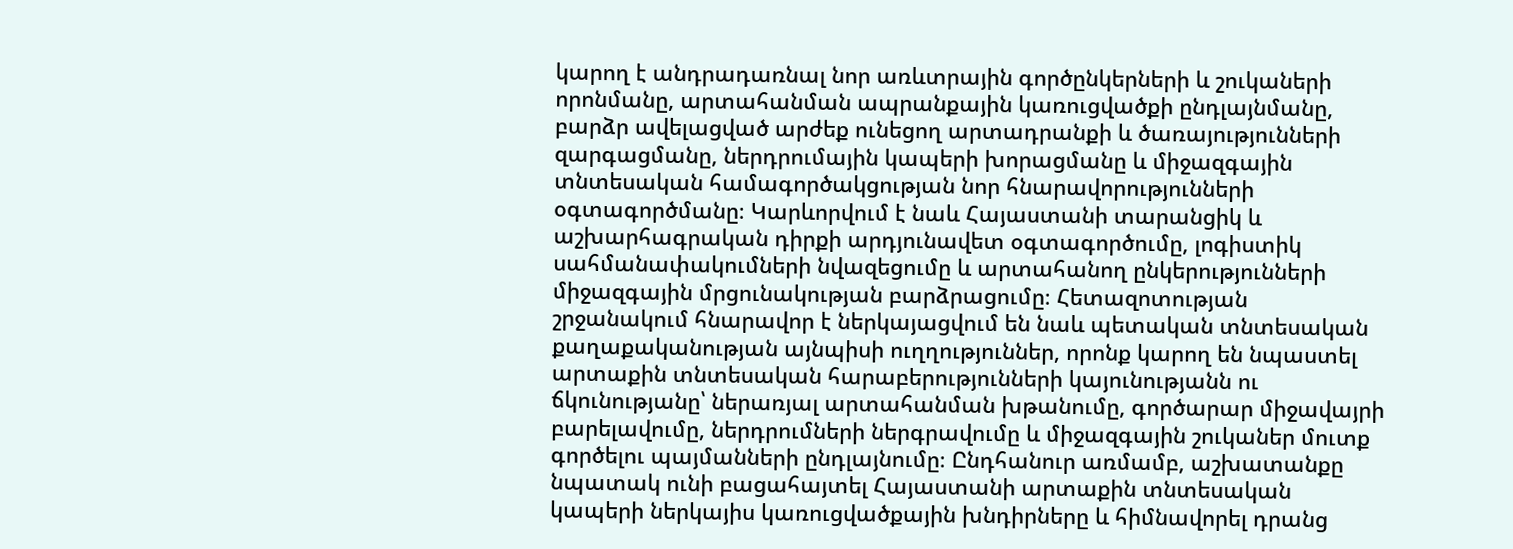կարող է անդրադառնալ նոր առևտրային գործընկերների և շուկաների որոնմանը, արտահանման ապրանքային կառուցվածքի ընդլայնմանը, բարձր ավելացված արժեք ունեցող արտադրանքի և ծառայությունների զարգացմանը, ներդրումային կապերի խորացմանը և միջազգային տնտեսական համագործակցության նոր հնարավորությունների օգտագործմանը։ Կարևորվում է նաև Հայաստանի տարանցիկ և աշխարհագրական դիրքի արդյունավետ օգտագործումը, լոգիստիկ սահմանափակումների նվազեցումը և արտահանող ընկերությունների միջազգային մրցունակության բարձրացումը։ Հետազոտության շրջանակում հնարավոր է ներկայացվում են նաև պետական տնտեսական քաղաքականության այնպիսի ուղղություններ, որոնք կարող են նպաստել արտաքին տնտեսական հարաբերությունների կայունությանն ու ճկունությանը՝ ներառյալ արտահանման խթանումը, գործարար միջավայրի բարելավումը, ներդրումների ներգրավումը և միջազգային շուկաներ մուտք գործելու պայմանների ընդլայնումը։ Ընդհանուր առմամբ, աշխատանքը նպատակ ունի բացահայտել Հայաստանի արտաքին տնտեսական կապերի ներկայիս կառուցվածքային խնդիրները և հիմնավորել դրանց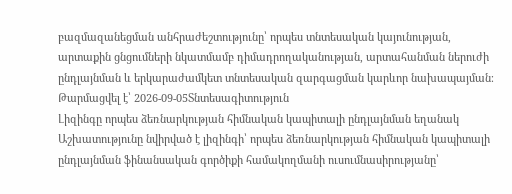բազմազանեցման անհրաժեշտությունը՝ որպես տնտեսական կայունության, արտաքին ցնցումների նկատմամբ դիմադրողականության, արտահանման ներուժի ընդլայնման և երկարաժամկետ տնտեսական զարգացման կարևոր նախապայման։
Թարմացվել է՝ 2026-09-05Տնտեսագիտություն
Լիզինգը որպես ձեռնարկության հիմնական կապիտալի ընդլայնման եղանակ
Աշխատությունը նվիրված է լիզինգի՝ որպես ձեռնարկության հիմնական կապիտալի ընդլայնման ֆինանսական գործիքի համակողմանի ուսումնասիրությանը՝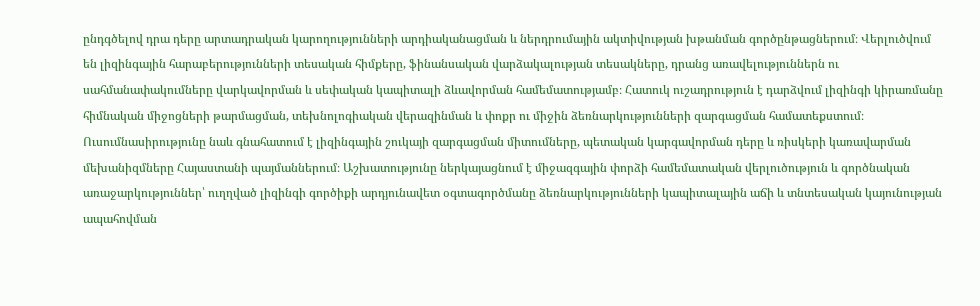ընդգծելով դրա դերը արտադրական կարողությունների արդիականացման և ներդրումային ակտիվության խթանման գործընթացներում։ Վերլուծվում են լիզինգային հարաբերությունների տեսական հիմքերը, ֆինանսական վարձակալության տեսակները, դրանց առավելություններն ու սահմանափակումները վարկավորման և սեփական կապիտալի ձևավորման համեմատությամբ։ Հատուկ ուշադրություն է դարձվում լիզինգի կիրառմանը հիմնական միջոցների թարմացման, տեխնոլոգիական վերազինման և փոքր ու միջին ձեռնարկությունների զարգացման համատեքստում։ Ուսումնասիրությունը նաև գնահատում է լիզինգային շուկայի զարգացման միտումները, պետական կարգավորման դերը և ռիսկերի կառավարման մեխանիզմները Հայաստանի պայմաններում։ Աշխատությունը ներկայացնում է միջազգային փորձի համեմատական վերլուծություն և գործնական առաջարկություններ՝ ուղղված լիզինգի գործիքի արդյունավետ օգտագործմանը ձեռնարկությունների կապիտալային աճի և տնտեսական կայունության ապահովման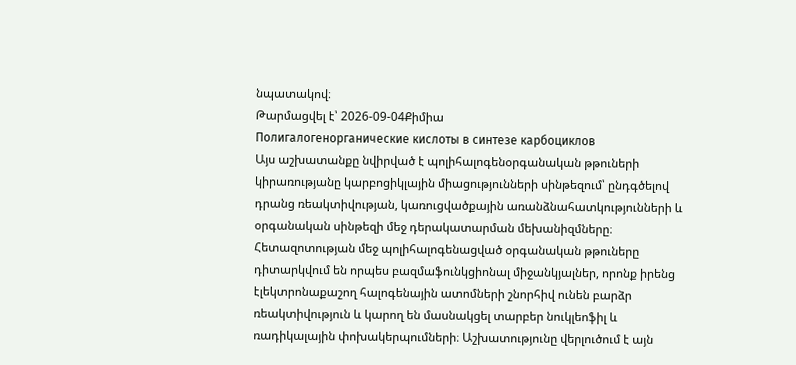նպատակով։
Թարմացվել է՝ 2026-09-04Քիմիա
Полигалогенорганические кислоты в синтезе карбоциклов
Այս աշխատանքը նվիրված է պոլիհալոգենօրգանական թթուների կիրառությանը կարբոցիկլային միացությունների սինթեզում՝ ընդգծելով դրանց ռեակտիվության, կառուցվածքային առանձնահատկությունների և օրգանական սինթեզի մեջ դերակատարման մեխանիզմները։ Հետազոտության մեջ պոլիհալոգենացված օրգանական թթուները դիտարկվում են որպես բազմաֆունկցիոնալ միջանկյալներ, որոնք իրենց էլեկտրոնաքաշող հալոգենային ատոմների շնորհիվ ունեն բարձր ռեակտիվություն և կարող են մասնակցել տարբեր նուկլեոֆիլ և ռադիկալային փոխակերպումների։ Աշխատությունը վերլուծում է այն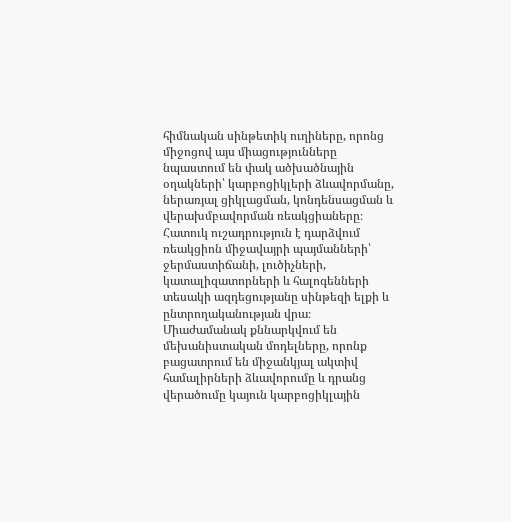հիմնական սինթետիկ ուղիները, որոնց միջոցով այս միացությունները նպաստում են փակ ածխածնային օղակների՝ կարբոցիկլերի ձևավորմանը, ներառյալ ցիկլացման, կոնդենսացման և վերախմբավորման ռեակցիաները։ Հատուկ ուշադրություն է դարձվում ռեակցիոն միջավայրի պայմանների՝ ջերմաստիճանի, լուծիչների, կատալիզատորների և հալոգենների տեսակի ազդեցությանը սինթեզի ելքի և ընտրողականության վրա։ Միաժամանակ քննարկվում են մեխանիստական մոդելները, որոնք բացատրում են միջանկյալ ակտիվ համալիրների ձևավորումը և դրանց վերածումը կայուն կարբոցիկլային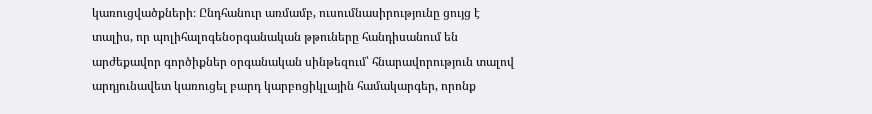կառուցվածքների։ Ընդհանուր առմամբ, ուսումնասիրությունը ցույց է տալիս, որ պոլիհալոգենօրգանական թթուները հանդիսանում են արժեքավոր գործիքներ օրգանական սինթեզում՝ հնարավորություն տալով արդյունավետ կառուցել բարդ կարբոցիկլային համակարգեր, որոնք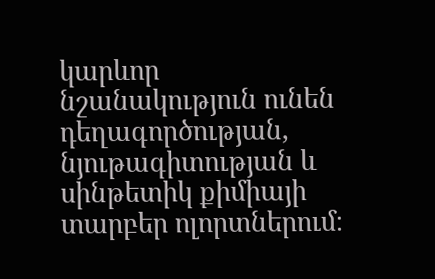կարևոր նշանակություն ունեն դեղագործության, նյութագիտության և սինթետիկ քիմիայի տարբեր ոլորտներում։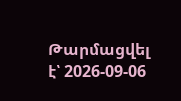Թարմացվել է՝ 2026-09-06